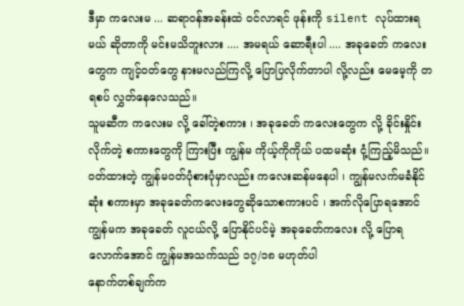ဒီမှာ ကလေးမ ... ဆရာဝန်အခန်းထဲ ဝင်လာရင် ဖုန်းကို silent လုပ်ထားရမယ် ဆိုတာကို မင်းမသိဘူးလား .... အမရယ် ဆောရီးပါ .... အခုခေတ် ကလေးတွေက ကျင့်ဝတ်တွေ နားမလည်ကြလို့ ပြောပြလိုက်တာပါ လို့လည်း မေမေ့ကို တရစပ် လွှတ်နေလေသည်။
သူမဆီက ကလေးမ လို့ ခေါ်တဲ့စကား ၊ အခုခေတ် ကလေးတွေက လို့ ခိုင်းနှိုင်းလိုက်တဲ့ စကားတွေကို ကြားပြီး ကျွန်မ ကိုယ့်ကိုကိုယ် ပထမဆုံး ငုံ့ကြည့်မိသည်။
ဝတ်ထားတဲ့ ကျွန်မဝတ်ပုံစားပုံမှာလည်း ကလေးဆန်မနေပါ ၊ ကျွန်မလက်မခံနိုင်ဆုံး စကားမှာ အခုခေတ်ကလေးတွေဆိုသောစကားပင် ၊ အက်လိုပြောရအောင် ကျွန်မက အခုခေတ် လူငယ်လို့ ပြောနိုင်ပင်မဲ့ အခုခေတ်ကလေး လို့ ပြောရလောက်အောင် ကျွန်မအသက်သည် ၁၇/၁၈ မဟုတ်ပါ
နောက်တစ်ချက်က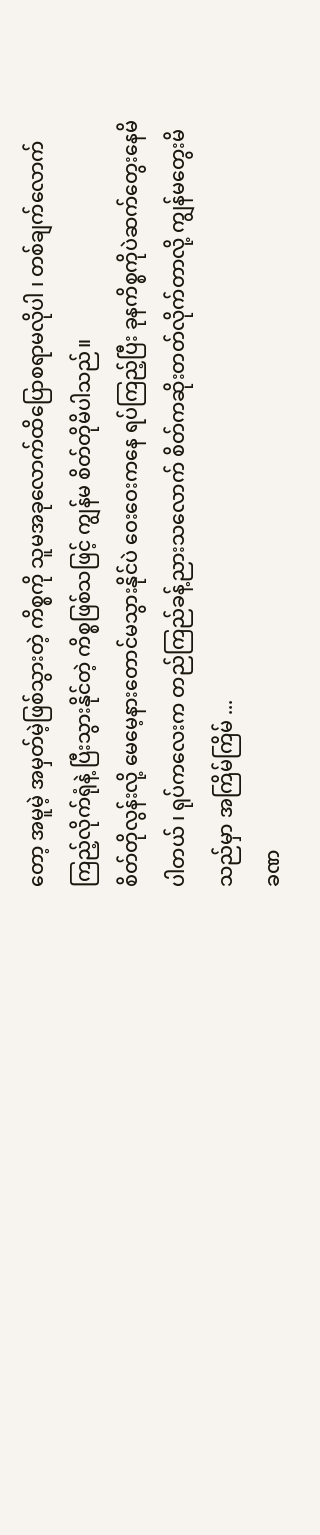တော့ အမူမဲ့ အမှတ်မဲ့ဖြစ်သွားတဲ့ ကိစ္စကို သူမအခုလောက်ထိပြောစရာမလိုပါ ၊ တစ်ချက်လောက်ကြည့်လိုက်ရုံနဲ့ ပြီးသွားနိုင်တဲ့ ကိစ္စဖြစ်သဖြင့် ကျွန်မ စိတ်တိုမိပါသည်။
စိတ်တိုလွန်းလို့ မေမေ့နားတောင်မသွားနိုင်ပဲ ဝေးဝေးကနေ ရပ်ကြည့်ပြီး ခုနကိစ္စကိုပဲဆက်တွေးနေမိပါတယ် ၊ ရုပ်ကလေးက တည်ကြည်ခန့်ညားသလောက် စိတ်ကဆိုးတတ်လိုက်တာလို့ ကျွန်မတွေးမိသည်မှာ အကြိမ်ကြိမ် ...
ခဏ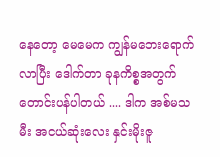နေတော့ မေမေက ကျွန်မဘေးရောက်လာပြီး ဒေါက်တာ ခုနကိစ္စအတွက်တောင်းပန်ပါတယ် .... ဒါက အစ်မသမီး အငယ်ဆုံးလေး နှင်းမိုးဇူ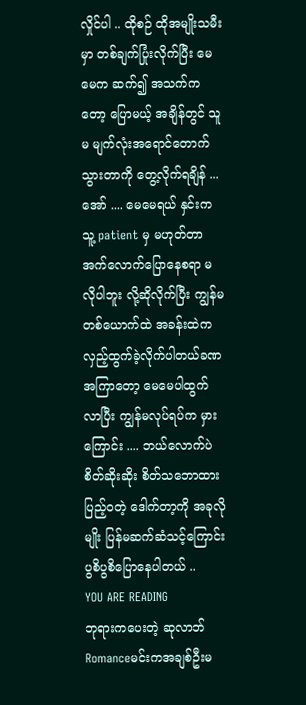လှိုင်ပါ .. ထိုစဉ် ထိုအမျိုးသမီးမှာ တစ်ချက်ပြုံးလိုက်ပြီး မေမေက ဆက်၍ အသက်ကတော့ ပြောမယ့် အချိန်တွင် သူမ မျက်လုံးအရောင်တောက်သွားတာကို တွေ့လိုက်ရချိန် ...
အော် .... မေမေရယ် နှင်းက သူ့ patient မှ မဟုတ်တာ အက်လောက်ပြောနေစရာ မလိုပါဘူး လို့ဆိုလိုက်ပြီး ကျွန်မတစ်ယောက်ထဲ အခန်းထဲက လှည့်ထွက်ခဲ့လိုက်ပါတယ်ခဏအကြာတော့ မေမေပါထွက်လာပြီး ကျွန်မလုပ်ရပ်က မှားကြောင်း .... ဘယ်လောက်ပဲ စိတ်ဆိုးဆိုး စိတ်သဘောထားပြည့်ဝတဲ့ ဒေါက်တာ့ကို အခုလိုမျိုး ပြန်မဆက်ဆံသင့်ကြောင်း ပွစိပွစိပြောနေပါတယ် ..
YOU ARE READING
ဘုရားကပေးတဲ့ ဆုလာဘ်
Romanceမင်းကအချစ်ဦးမ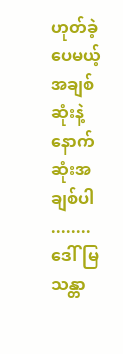ဟုတ်ခဲ့ပေမယ့် အချစ်ဆုံးနဲ့ နောက်ဆုံးအချစ်ပါ ........ ဒေါ်မြသန္တာ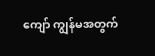ကျော် ကျွန်မအတွက်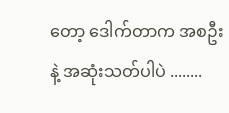တော့ ဒေါက်တာက အစဦးနဲ့ အဆုံးသတ်ပါပဲ ........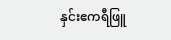နှင်းဧကရီဖြူ